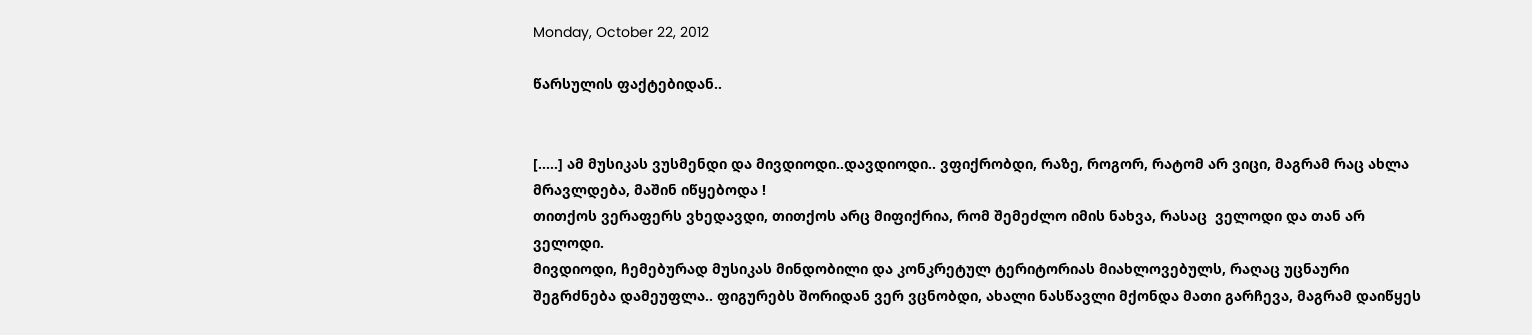Monday, October 22, 2012

წარსულის ფაქტებიდან..


[.....] ამ მუსიკას ვუსმენდი და მივდიოდი..დავდიოდი.. ვფიქრობდი, რაზე, როგორ, რატომ არ ვიცი, მაგრამ რაც ახლა მრავლდება, მაშინ იწყებოდა !
თითქოს ვერაფერს ვხედავდი, თითქოს არც მიფიქრია, რომ შემეძლო იმის ნახვა, რასაც  ველოდი და თან არ ველოდი.
მივდიოდი, ჩემებურად მუსიკას მინდობილი და კონკრეტულ ტერიტორიას მიახლოვებულს, რაღაც უცნაური შეგრძნება დამეუფლა.. ფიგურებს შორიდან ვერ ვცნობდი, ახალი ნასწავლი მქონდა მათი გარჩევა, მაგრამ დაიწყეს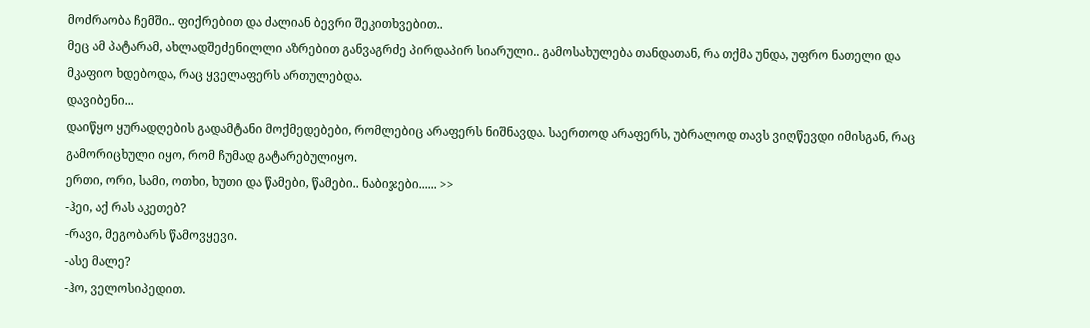მოძრაობა ჩემში.. ფიქრებით და ძალიან ბევრი შეკითხვებით..
მეც ამ პატარამ, ახლადშეძენილლი აზრებით განვაგრძე პირდაპირ სიარული.. გამოსახულება თანდათან, რა თქმა უნდა, უფრო ნათელი და მკაფიო ხდებოდა, რაც ყველაფერს ართულებდა.
დავიბენი...
დაიწყო ყურადღების გადამტანი მოქმედებები, რომლებიც არაფერს ნიშნავდა. საერთოდ არაფერს, უბრალოდ თავს ვიღწევდი იმისგან, რაც გამორიცხული იყო, რომ ჩუმად გატარებულიყო.
ერთი, ორი, სამი, ოთხი, ხუთი და წამები, წამები.. ნაბიჯები...... >>
-ჰეი, აქ რას აკეთებ?
-რავი, მეგობარს წამოვყევი.
-ასე მალე?
-ჰო, ველოსიპედით.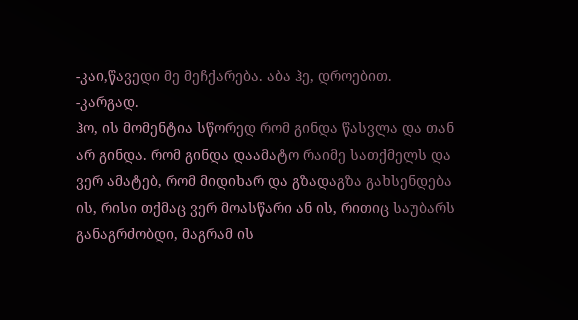-კაი,წავედი მე მეჩქარება. აბა ჰე, დროებით.
-კარგად.
ჰო, ის მომენტია სწორედ რომ გინდა წასვლა და თან არ გინდა. რომ გინდა დაამატო რაიმე სათქმელს და ვერ ამატებ, რომ მიდიხარ და გზადაგზა გახსენდება ის, რისი თქმაც ვერ მოასწარი ან ის, რითიც საუბარს განაგრძობდი, მაგრამ ის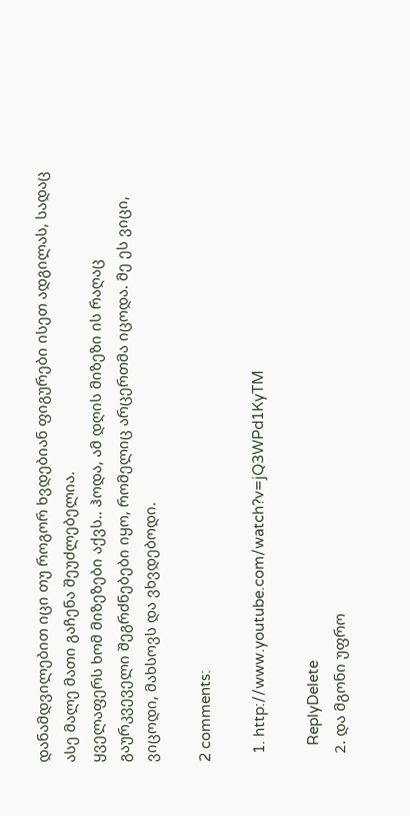დანამდვილებით იცი თუ როგორ ხვდებიან ფიგურები ისეთ ადგილას, სადაც ასე მალე მათი გაჩენა შეუძლებელია.
ყველაფერს ხომ მიზეზები აქვს.. ჰოდა, ამ დღის მიზეზი ის რაღაც გაურკვეველი შეგრძნებები იყო, რომელიც არცერთმა იცოდა. მე ეს ვიცი, ვიცოდი, მახსოვს და ვხვდებოდი.

2 comments:

  1. http://www.youtube.com/watch?v=jQ3WPd1KyTM

    ReplyDelete
  2. და მგონი უფრო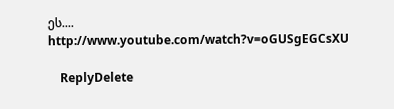ეს.... http://www.youtube.com/watch?v=oGUSgEGCsXU

    ReplyDelete